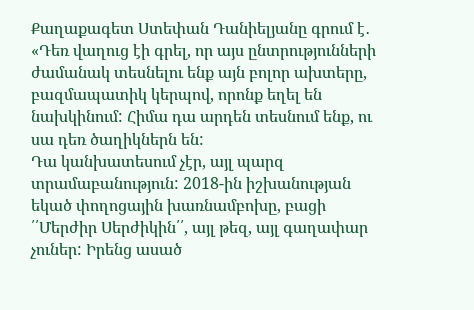Քաղաքագետ Ստեփան Դանիելյանը գրում է․
«Դեռ վաղուց էի գրել, որ այս ընտրությունների ժամանակ տեսնելու ենք այն բոլոր ախտերը, բազմապատիկ կերպով, որոնք եղել են նախկինում: Հիմա դա արդեն տեսնում ենք, ու սա դեռ ծաղիկներն են:
Դա կանխատեսում չէր, այլ պարզ տրամաբանություն: 2018-ին իշխանության եկած փողոցային խառնամբոխը, բացի ՛՛Մերժիր Սերժիկին՛՛, այլ թեզ, այլ գաղափար չուներ: Իրենց ասած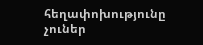հեղափոխությունը չուներ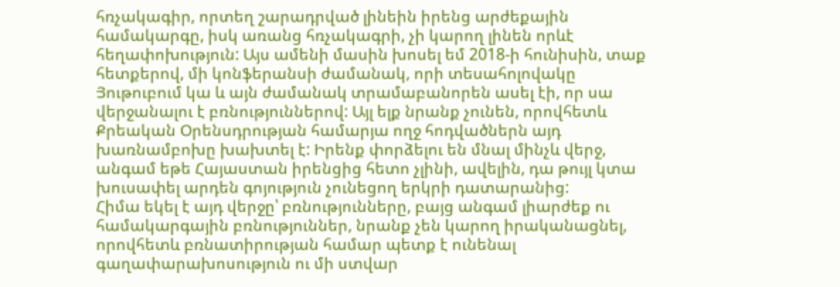հռչակագիր, որտեղ շարադրված լինեին իրենց արժեքային համակարգը, իսկ առանց հռչակագրի, չի կարող լինեն որևէ հեղափոխություն: Այս ամենի մասին խոսել եմ 2018-ի հունիսին, տաք հետքերով, մի կոնֆերանսի ժամանակ, որի տեսահոլովակը Յութուբում կա և այն ժամանակ տրամաբանորեն ասել էի, որ սա վերջանալու է բռնություններով: Այլ ելք նրանք չունեն, որովհետև Քրեական Օրենսդրության համարյա ողջ հոդվածներն այդ խառնամբոխը խախտել է: Իրենք փորձելու են մնալ մինչև վերջ, անգամ եթե Հայաստան իրենցից հետո չլինի, ավելին, դա թույլ կտա խուսափել արդեն գոյություն չունեցող երկրի դատարանից:
Հիմա եկել է այդ վերջը՝ բռնությունները, բայց անգամ լիարժեք ու համակարգային բռնություններ, նրանք չեն կարող իրականացնել, որովհետև բռնատիրության համար պետք է ունենալ գաղափարախոսություն ու մի ստվար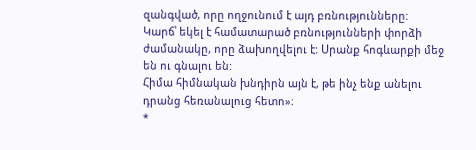զանգված, որը ողջունում է այդ բռնությունները:
Կարճ՝ եկել է համատարած բռնությունների փորձի ժամանակը, որը ձախողվելու է: Սրանք հոգևարքի մեջ են ու գնալու են:
Հիմա հիմնական խնդիրն այն է, թե ինչ ենք անելու դրանց հեռանալուց հետո»։
*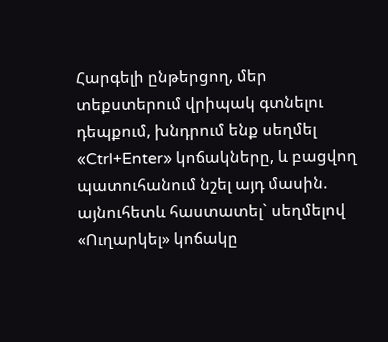Հարգելի ընթերցող, մեր տեքստերում վրիպակ գտնելու դեպքում, խնդրում ենք սեղմել «Ctrl+Enter» կոճակները, և բացվող պատուհանում նշել այդ մասին. այնուհետև հաստատել` սեղմելով «Ուղարկել» կոճակը